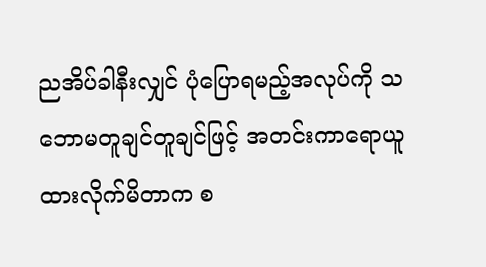ညအိပ်ခါနီးလျှင် ပုံပြောရမည့်အလုပ်ကို သဘောမတူချင်တူချင်ဖြင့် အတင်းကာရောယူထားလိုက်မိတာက စ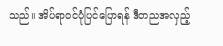သည်။ အိပ်ရာဝင်ပုံပြင်ပြောရန် ဒီတညအလှည့်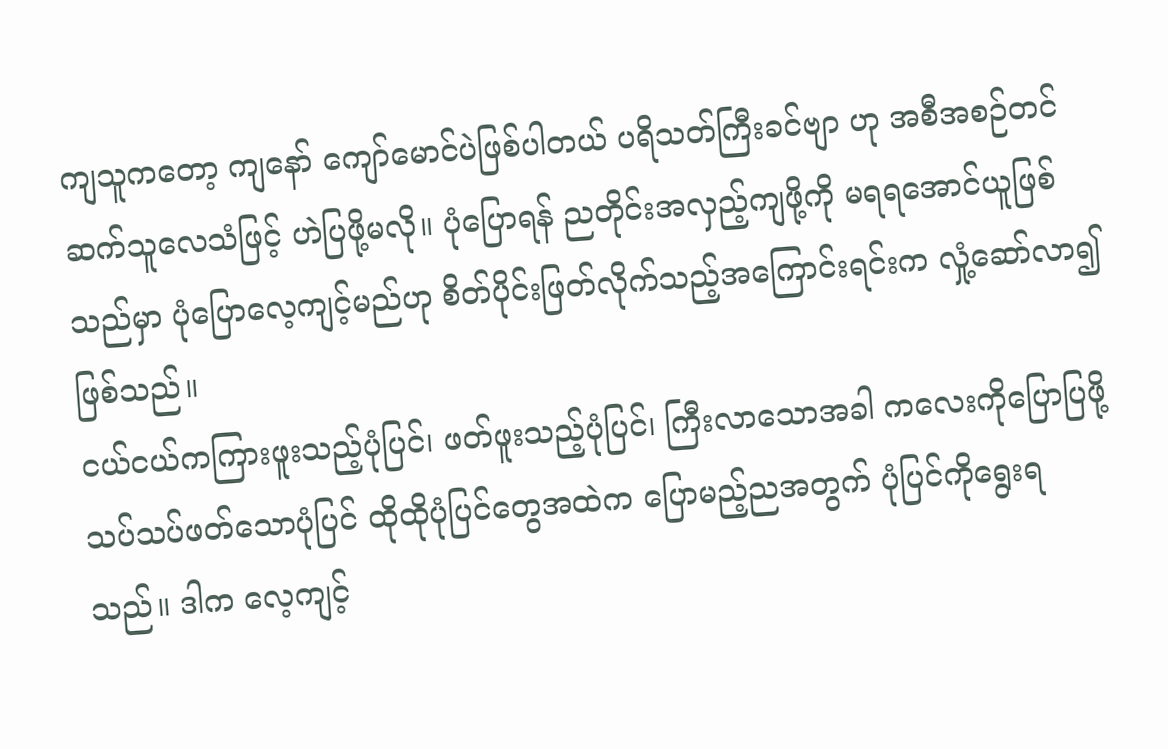ကျသူကတော့ ကျနော် ကျော်မောင်ပဲဖြစ်ပါတယ် ပရိသတ်ကြီးခင်ဗျာ ဟု အစီအစဉ်တင်ဆက်သူလေသံဖြင့် ဟဲပြဖို့မလို။ ပုံပြောရန် ညတိုင်းအလှည့်ကျဖို့ကို မရရအောင်ယူဖြစ်သည်မှာ ပုံပြောလေ့ကျင့်မည်ဟု စိတ်ပိုင်းဖြတ်လိုက်သည့်အကြောင်းရင်းက လှုံ့ဆော်လာ၍ဖြစ်သည်။
ငယ်ငယ်ကကြားဖူးသည့်ပုံပြင်၊ ဖတ်ဖူးသည့်ပုံပြင်၊ ကြီးလာသောအခါ ကလေးကိုပြောပြဖို့သပ်သပ်ဖတ်သောပုံပြင် ထိုထိုပုံပြင်တွေအထဲက ပြောမည့်ညအတွက် ပုံပြင်ကိုရွေးရသည်။ ဒါက လေ့ကျင့်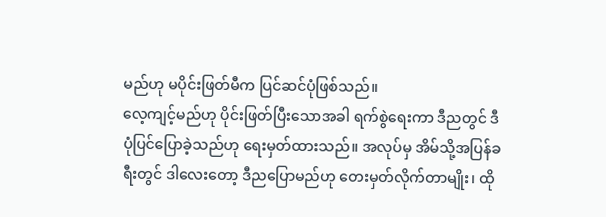မည်ဟု မပိုင်းဖြတ်မီက ပြင်ဆင်ပုံဖြစ်သည်။
လေ့ကျင့်မည်ဟု ပိုင်းဖြတ်ပြီးသောအခါ ရက်စွဲရေးကာ ဒီညတွင် ဒီပုံပြင်ပြောခဲ့သည်ဟု ရေးမှတ်ထားသည်။ အလုပ်မှ အိမ်သို့အပြန်ခရီးတွင် ဒါလေးတော့ ဒီညပြောမည်ဟု တေးမှတ်လိုက်တာမျိုး၊ ထို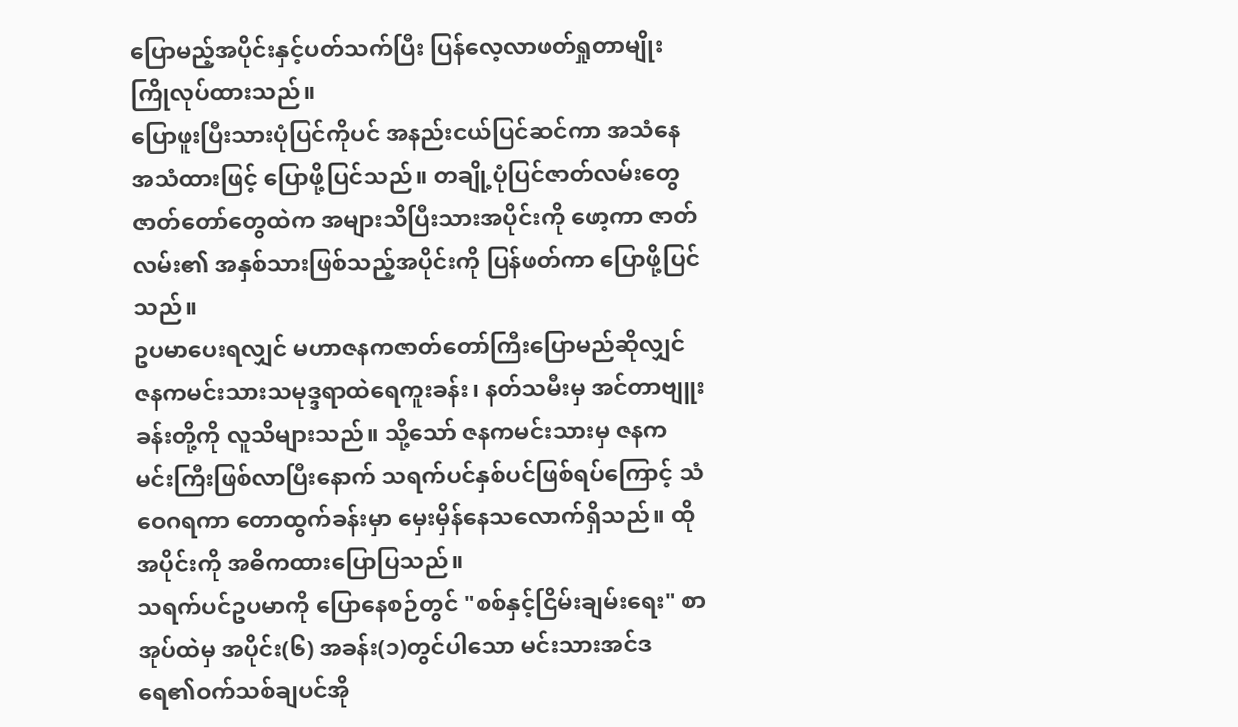ပြောမည့်အပိုင်းနှင့်ပတ်သက်ပြီး ပြန်လေ့လာဖတ်ရှုတာမျိုး ကြိုလုပ်ထားသည်။
ပြောဖူးပြီးသားပုံပြင်ကိုပင် အနည်းငယ်ပြင်ဆင်ကာ အသံနေအသံထားဖြင့် ပြောဖို့ပြင်သည်။ တချို့ပုံပြင်ဇာတ်လမ်းတွေ ဇာတ်တော်တွေထဲက အများသိပြီးသားအပိုင်းကို ဖော့ကာ ဇာတ်လမ်း၏ အနှစ်သားဖြစ်သည့်အပိုင်းကို ပြန်ဖတ်ကာ ပြောဖို့ပြင်သည်။
ဥပမာပေးရလျှင် မဟာဇနကဇာတ်တော်ကြီးပြောမည်ဆိုလျှင် ဇနကမင်းသားသမုဒ္ဒရာထဲရေကူးခန်း၊ နတ်သမီးမှ အင်တာဗျူးခန်းတို့ကို လူသိများသည်။ သို့သော် ဇနကမင်းသားမှ ဇနကမင်းကြီးဖြစ်လာပြီးနောက် သရက်ပင်နှစ်ပင်ဖြစ်ရပ်ကြောင့် သံဝေဂရကာ တောထွက်ခန်းမှာ မှေးမှိန်နေသလောက်ရှိသည်။ ထိုအပိုင်းကို အဓိကထားပြောပြသည်။
သရက်ပင်ဥပမာကို ပြောနေစဉ်တွင် "စစ်နှင့်ငြိမ်းချမ်းရေး" စာအုပ်ထဲမှ အပိုင်း(၆) အခန်း(၁)တွင်ပါသော မင်းသားအင်ဒရေ၏ဝက်သစ်ချပင်အို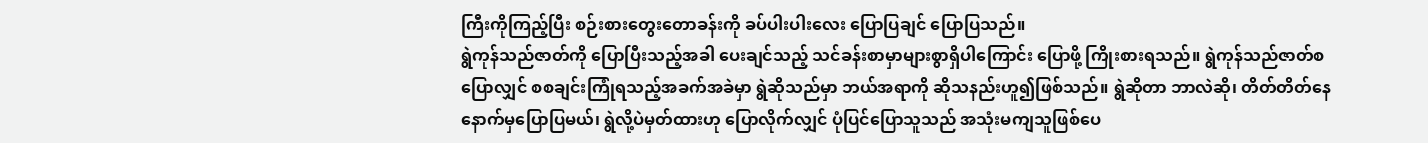ကြီးကိုကြည့်ပြီး စဉ်းစားတွေးတောခန်းကို ခပ်ပါးပါးလေး ပြောပြချင် ပြောပြသည်။
ရွဲကုန်သည်ဇာတ်ကို ပြောပြီးသည့်အခါ ပေးချင်သည့် သင်ခန်းစာမှာများစွာရှိပါကြောင်း ပြောဖို့ ကြိုးစားရသည်။ ရွဲကုန်သည်ဇာတ်စပြောလျှင် စစချင်းကြုံရသည့်အခက်အခဲမှာ ရွဲဆိုသည်မှာ ဘယ်အရာကို ဆိုသနည်းဟူ၍ဖြစ်သည်။ ရွဲဆိုတာ ဘာလဲဆို၊ တိတ်တိတ်နေ နောက်မှပြောပြမယ်၊ ရွဲလို့ပဲမှတ်ထားဟု ပြောလိုက်လျှင် ပုံပြင်ပြောသူသည် အသုံးမကျသူဖြစ်ပေ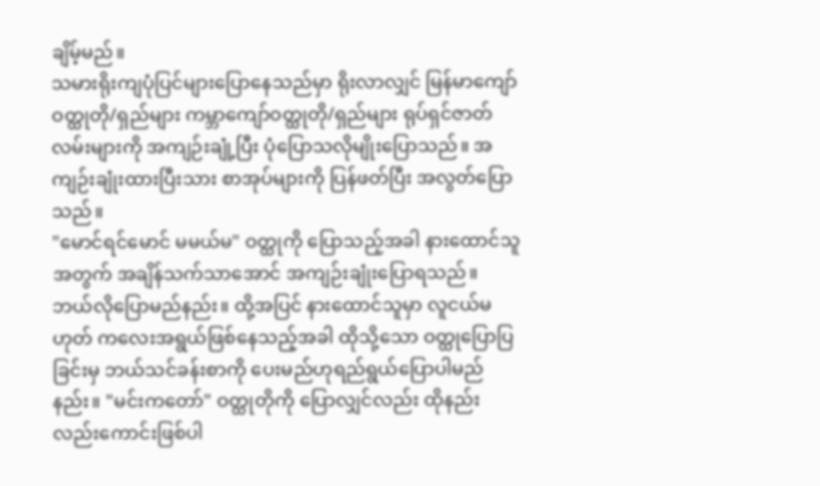ချိမ့်မည်။
သမားရိုးကျပုံပြင်များပြောနေသည်မှာ ရိုးလာလျှင် မြန်မာကျော်ဝတ္ထုတို/ရှည်များ ကမ္ဘာကျော်ဝတ္ထုတို/ရှည်များ ရုပ်ရှင်ဇာတ်လမ်းများကို အကျဉ်းချုံ့ပြီး ပုံပြောသလိုမျိုးပြောသည်။ အကျဉ်းချုံးထားပြီးသား စာအုပ်များကို ပြန်ဖတ်ပြီး အလွတ်ပြောသည်။
"မောင်ရင်မောင် မမယ်မ" ဝတ္ထုကို ပြောသည့်အခါ နားထောင်သူအတွက် အချိန်သက်သာအောင် အကျဉ်းချုံးပြောရသည်။ ဘယ်လိုပြောမည်နည်း။ ထို့အပြင် နားထောင်သူမှာ လူငယ်မဟုတ် ကလေးအရွယ်ဖြစ်နေသည့်အခါ ထိုသို့သော ဝတ္ထုပြောပြခြင်းမှ ဘယ်သင်ခန်းစာကို ပေးမည်ဟုရည်ရွယ်ပြောပါမည်နည်း။ "မင်းကတော်" ဝတ္ထုတိုကို ပြောလျှင်လည်း ထိုနည်းလည်းကောင်းဖြစ်ပါ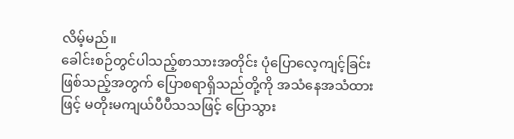လိမ့်မည်။
ခေါင်းစဉ်တွင်ပါသည့်စာသားအတိုင်း ပုံပြောလေ့ကျင့်ခြင်းဖြစ်သည့်အတွက် ပြောစရာရှိသည်တို့ကို အသံနေအသံထားဖြင့် မတိုးမကျယ်ပီပီသသဖြင့် ပြောသွား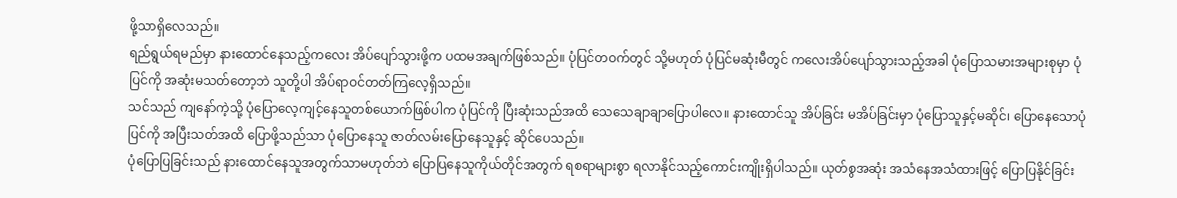ဖို့သာရှိလေသည်။
ရည်ရွယ်ရမည်မှာ နားထောင်နေသည့်ကလေး အိပ်ပျော်သွားဖို့က ပထမအချက်ဖြစ်သည်။ ပုံပြင်တဝက်တွင် သို့မဟုတ် ပုံပြင်မဆုံးမီတွင် ကလေးအိပ်ပျော်သွားသည့်အခါ ပုံပြောသမားအများစုမှာ ပုံပြင်ကို အဆုံးမသတ်တော့ဘဲ သူတို့ပါ အိပ်ရာဝင်တတ်ကြလေ့ရှိသည်။
သင်သည် ကျနော်ကဲ့သို့ ပုံပြောလေ့ကျင့်နေသူတစ်ယောက်ဖြစ်ပါက ပုံပြင်ကို ပြီးဆုံးသည်အထိ သေသေချာချာပြောပါလေ။ နားထောင်သူ အိပ်ခြင်း မအိပ်ခြင်းမှာ ပုံပြောသူနှင့်မဆိုင်၊ ပြောနေသောပုံပြင်ကို အပြီးသတ်အထိ ပြောဖို့သည်သာ ပုံပြောနေသူ ဇာတ်လမ်းပြောနေသူနှင့် ဆိုင်ပေသည်။
ပုံပြောပြခြင်းသည် နားထောင်နေသူအတွက်သာမဟုတ်ဘဲ ပြောပြနေသူကိုယ်တိုင်အတွက် ရစရာများစွာ ရလာနိုင်သည့်ကောင်းကျိုးရှိပါသည်။ ယုတ်စွအဆုံး အသံနေအသံထားဖြင့် ပြောပြနိုင်ခြင်း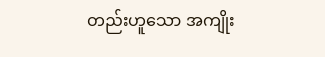တည်းဟူသော အကျိုး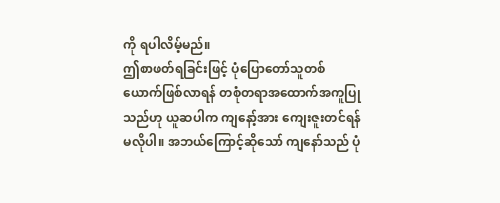ကို ရပါလိမ့်မည်။
ဤစာဖတ်ရခြင်းဖြင့် ပုံပြောတော်သူတစ်ယောက်ဖြစ်လာရန် တစုံတရာအထောက်အကူပြုသည်ဟု ယူဆပါက ကျနော့်အား ကျေးဇူးတင်ရန် မလိုပါ။ အဘယ်ကြောင့်ဆိုသော် ကျနော်သည် ပုံ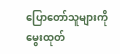ပြောတော်သူများကို မွေးထုတ်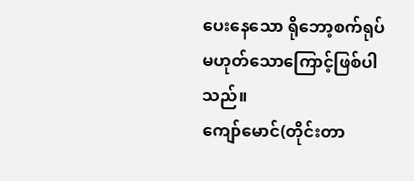ပေးနေသော ရိုဘော့စက်ရုပ်မဟုတ်သောကြောင့်ဖြစ်ပါသည်။
ကျော်မောင်(တိုင်းတာ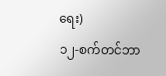ရေး)
၁၂-စက်တင်ဘာ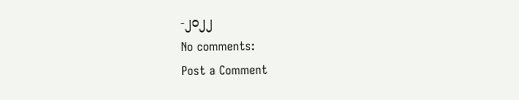-၂၀၂၂
No comments:
Post a Comment